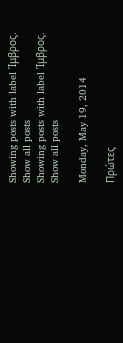Showing posts with label Ίμβρος. Show all posts
Showing posts with label Ίμβρος. Show all posts

Monday, May 19, 2014

Πρώτες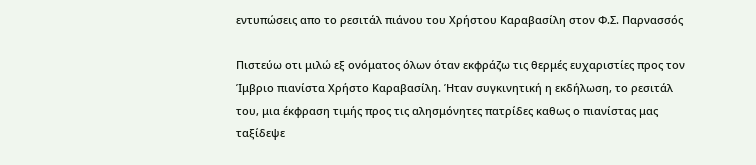εντυπώσεις απο το ρεσιτάλ πιάνου του Χρήστου Καραβασίλη στον Φ.Σ. Παρνασσός

Πιστεύω οτι μιλώ εξ ονόματος όλων όταν εκφράζω τις θερμές ευχαριστίες προς τον Ίμβριο πιανίστα Χρήστο Καραβασίλη. Ήταν συγκινητική η εκδήλωση, το ρεσιτάλ του, μια έκφραση τιμής προς τις αλησμόνητες πατρίδες καθως ο πιανίστας μας ταξίδεψε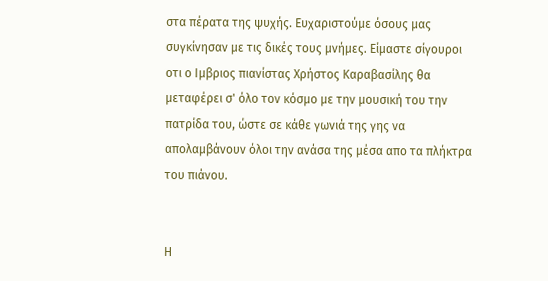στα πέρατα της ψυχής. Ευχαριστούμε όσους μας συγκίνησαν με τις δικές τους μνήμες. Είμαστε σίγουροι οτι ο Ιμβριος πιανίστας Χρήστος Καραβασίλης θα μεταφέρει σ' όλο τον κόσμο με την μουσική του την πατρίδα του, ώστε σε κάθε γωνιά της γης να απολαμβάνουν όλοι την ανάσα της μέσα απο τα πλήκτρα του πιάνου.


Η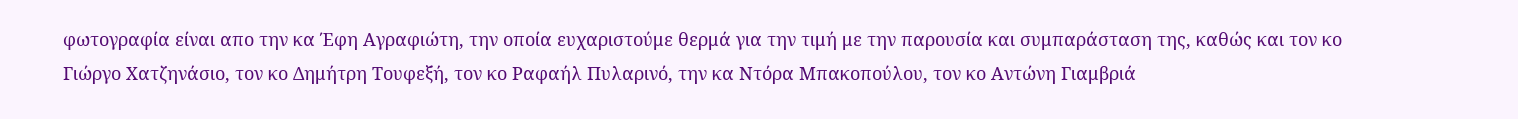φωτογραφία είναι απο την κα Έφη Αγραφιώτη, την οποία ευχαριστούμε θερμά για την τιμή με την παρουσία και συμπαράσταση της, καθώς και τον κο Γιώργο Χατζηνάσιο, τον κο Δημήτρη Τουφεξή, τον κο Ραφαήλ Πυλαρινό, την κα Ντόρα Μπακοπούλου, τον κο Αντώνη Γιαμβριά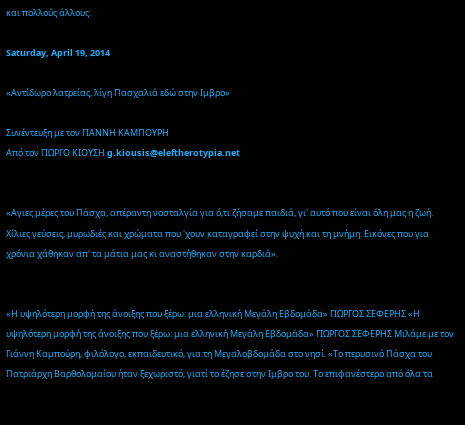και πολλούς άλλους.

Saturday, April 19, 2014

«Αντίδωρο λατρείας, λίγη Πασχαλιά εδώ στην Ιμβρο»

Συνέντευξη με τον ΓΙΑΝΝΗ ΚΑΜΠΟΥΡΗ
Από τον ΓΙΩΡΓΟ ΚΙΟΥΣΗ g.kiousis@eleftherotypia.net


«Αγιες μέρες του Πάσχα, απέραντη νοσταλγία για ό,τι ζήσαμε παιδιά, γι' αυτό που είναι όλη μας η ζωή. Χίλιες γεύσεις, μυρωδιές και χρώματα που 'χουν καταγραφεί στην ψυχή και τη μνήμη. Εικόνες που για χρόνια χάθηκαν απ' τα μάτια μας κι αναστήθηκαν στην καρδιά».


«Η υψηλότερη μορφή της άνοιξης που ξέρω: μια ελληνική Μεγάλη Εβδομάδα» ΓΙΩΡΓΟΣ ΣΕΦΕΡΗΣ «Η υψηλότερη μορφή της άνοιξης που ξέρω: μια ελληνική Μεγάλη Εβδομάδα» ΓΙΩΡΓΟΣ ΣΕΦΕΡΗΣ Μιλάμε με τον Γιάννη Καμπούρη, φιλόλογο, εκπαιδευτικό, για τη Μεγαλοβδομάδα στο νησί. «Το περυσινό Πάσχα του Πατριάρχη Βαρθολομαίου ήταν ξεχωριστό, γιατί το έζησε στην Ιμβρο του. Το επιφανέστερο από όλα τα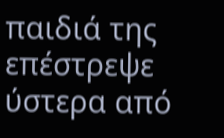παιδιά της επέστρεψε ύστερα από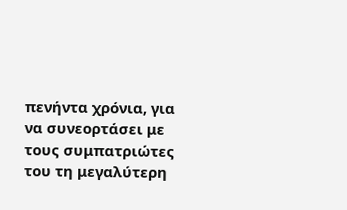πενήντα χρόνια, για να συνεορτάσει με τους συμπατριώτες του τη μεγαλύτερη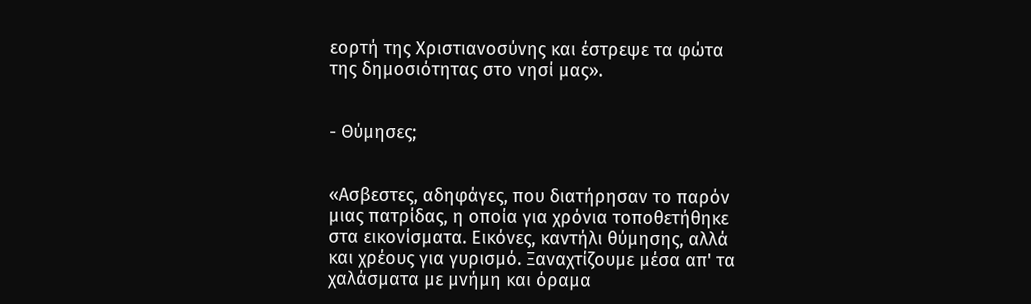εορτή της Χριστιανοσύνης και έστρεψε τα φώτα της δημοσιότητας στο νησί μας».


- Θύμησες;


«Ασβεστες, αδηφάγες, που διατήρησαν το παρόν μιας πατρίδας, η οποία για χρόνια τοποθετήθηκε στα εικονίσματα. Εικόνες, καντήλι θύμησης, αλλά και χρέους για γυρισμό. Ξαναχτίζουμε μέσα απ' τα χαλάσματα με μνήμη και όραμα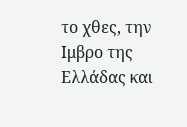το χθες, την Ιμβρο της Ελλάδας και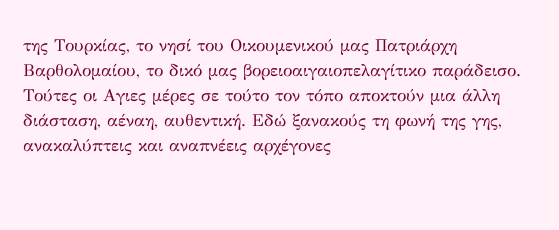της Τουρκίας, το νησί του Οικουμενικού μας Πατριάρχη Βαρθολομαίου, το δικό μας βορειοαιγαιοπελαγίτικο παράδεισο. Τούτες οι Αγιες μέρες σε τούτο τον τόπο αποκτούν μια άλλη διάσταση, αέναη, αυθεντική. Εδώ ξανακούς τη φωνή της γης, ανακαλύπτεις και αναπνέεις αρχέγονες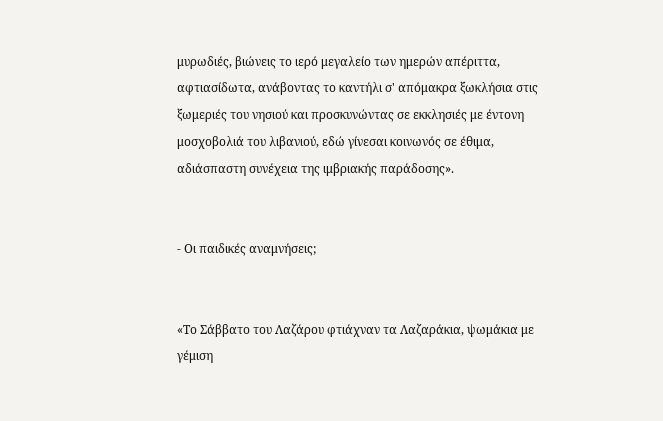μυρωδιές, βιώνεις το ιερό μεγαλείο των ημερών απέριττα, αφτιασίδωτα, ανάβοντας το καντήλι σ' απόμακρα ξωκλήσια στις ξωμεριές του νησιού και προσκυνώντας σε εκκλησιές με έντονη μοσχοβολιά του λιβανιού, εδώ γίνεσαι κοινωνός σε έθιμα, αδιάσπαστη συνέχεια της ιμβριακής παράδοσης».


- Οι παιδικές αναμνήσεις;


«Το Σάββατο του Λαζάρου φτιάχναν τα Λαζαράκια, ψωμάκια με γέμιση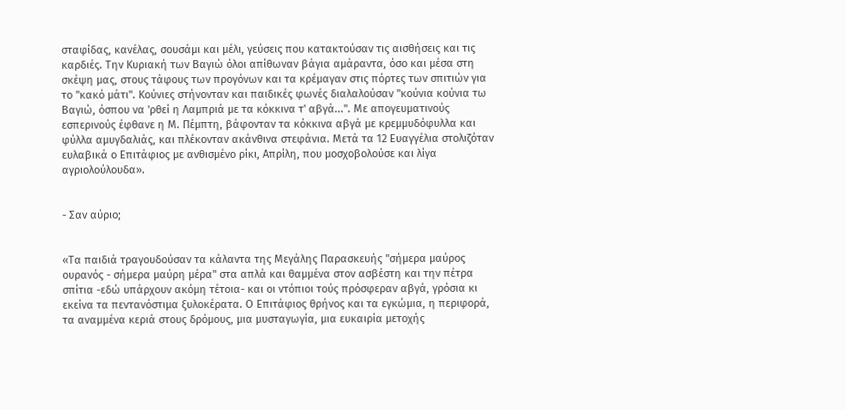σταφίδας, κανέλας, σουσάμι και μέλι, γεύσεις που κατακτούσαν τις αισθήσεις και τις καρδιές. Την Κυριακή των Βαγιώ όλοι απίθωναν βάγια αμάραντα, όσο και μέσα στη σκέψη μας, στους τάφους των προγόνων και τα κρέμαγαν στις πόρτες των σπιτιών για το "κακό μάτι". Κούνιες στήνονταν και παιδικές φωνές διαλαλούσαν "κούνια κούνια τω Βαγιώ, όσπου να 'ρθεί η Λαμπριά με τα κόκκινα τ' αβγά...". Με απογευματινούς εσπερινούς έφθανε η Μ. Πέμπτη, βάφονταν τα κόκκινα αβγά με κρεμμυδόφυλλα και φύλλα αμυγδαλιάς, και πλέκονταν ακάνθινα στεφάνια. Μετά τα 12 Ευαγγέλια στολιζόταν ευλαβικά ο Επιτάφιος με ανθισμένο ρίκι, Απρίλη, που μοσχοβολούσε και λίγα αγριολούλουδα».


- Σαν αύριο;


«Τα παιδιά τραγουδούσαν τα κάλαντα της Μεγάλης Παρασκευής "σήμερα μαύρος ουρανός - σήμερα μαύρη μέρα" στα απλά και θαμμένα στον ασβέστη και την πέτρα σπίτια -εδώ υπάρχουν ακόμη τέτοια- και οι ντόπιοι τούς πρόσφεραν αβγά, γρόσια κι εκείνα τα πεντανόστιμα ξυλοκέρατα. Ο Επιτάφιος θρήνος και τα εγκώμια, η περιφορά, τα αναμμένα κεριά στους δρόμους, μια μυσταγωγία, μια ευκαιρία μετοχής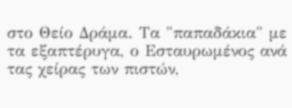στο Θείο Δράμα. Τα "παπαδάκια" με τα εξαπτέρυγα, ο Εσταυρωμένος ανά τας χείρας των πιστών,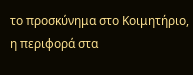το προσκύνημα στο Κοιμητήριο, η περιφορά στα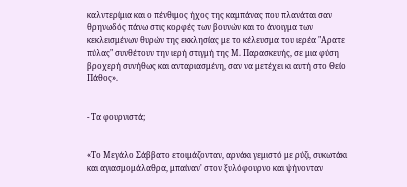καλντερίμια και ο πένθιμος ήχος της καμπάνας που πλανάται σαν θρηνωδός πάνω στις κορφές των βουνών και το άνοιγμα των κεκλεισμένων θυρών της εκκλησίας με το κέλευσμα του ιερέα "Αρατε πύλας" συνθέτουν την ιερή στιγμή της Μ. Παρασκευής, σε μια φύση βροχερή συνήθως και ανταριασμένη, σαν να μετέχει κι αυτή στο Θείο Πάθος».


- Τα φουρνιστά;


«Το Μεγάλο Σάββατο ετοιμάζονταν, αρνάκι γεμιστό με ρύζι, συκωτάκι και αγιασμομάλαθρα, μπαίναν' στον ξυλόφουρνο και ψήνονταν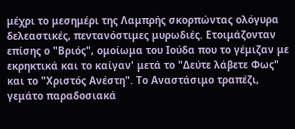μέχρι το μεσημέρι της Λαμπρής σκορπώντας ολόγυρα δελεαστικές, πεντανόστιμες μυρωδιές. Ετοιμάζονταν επίσης ο "Βριός", ομοίωμα του Ιούδα που το γέμιζαν με εκρηκτικά και το καίγαν' μετά το "Δεύτε λάβετε Φως" και το "Χριστός Ανέστη". Το Αναστάσιμο τραπέζι, γεμάτο παραδοσιακά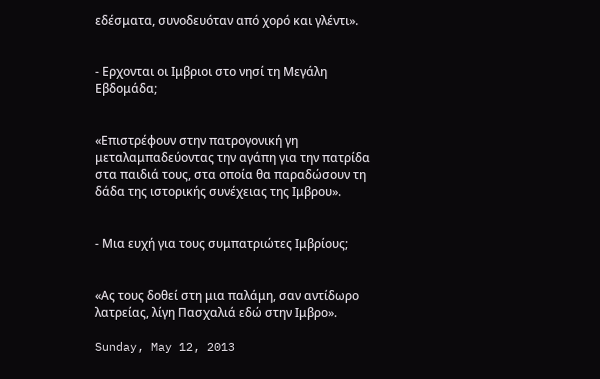εδέσματα, συνοδευόταν από χορό και γλέντι».


- Ερχονται οι Ιμβριοι στο νησί τη Μεγάλη Εβδομάδα;


«Επιστρέφουν στην πατρογονική γη μεταλαμπαδεύοντας την αγάπη για την πατρίδα στα παιδιά τους, στα οποία θα παραδώσουν τη δάδα της ιστορικής συνέχειας της Ιμβρου».


- Μια ευχή για τους συμπατριώτες Ιμβρίους;


«Ας τους δοθεί στη μια παλάμη, σαν αντίδωρο λατρείας, λίγη Πασχαλιά εδώ στην Ιμβρο».

Sunday, May 12, 2013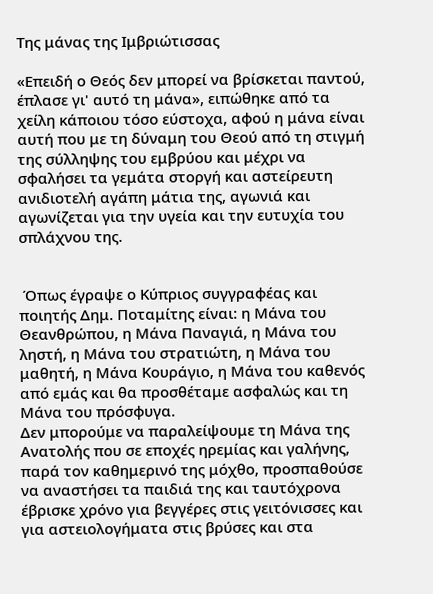Της μάνας της Ιμβριώτισσας

«Επειδή ο Θεός δεν μπορεί να βρίσκεται παντού, έπλασε γι' αυτό τη μάνα», ειπώθηκε από τα χείλη κάποιου τόσο εύστοχα, αφού η μάνα είναι αυτή που με τη δύναμη του Θεού από τη στιγμή της σύλληψης του εμβρύου και μέχρι να σφαλήσει τα γεμάτα στοργή και αστείρευτη ανιδιοτελή αγάπη μάτια της, αγωνιά και αγωνίζεται για την υγεία και την ευτυχία του σπλάχνου της.


 Όπως έγραψε ο Κύπριος συγγραφέας και ποιητής Δημ. Ποταμίτης είναι: η Μάνα του Θεανθρώπου, η Μάνα Παναγιά, η Μάνα του ληστή, η Μάνα του στρατιώτη, η Μάνα του μαθητή, η Μάνα Κουράγιο, η Μάνα του καθενός από εμάς και θα προσθέταμε ασφαλώς και τη Μάνα του πρόσφυγα.
Δεν μπορούμε να παραλείψουμε τη Μάνα της Ανατολής που σε εποχές ηρεμίας και γαλήνης, παρά τον καθημερινό της μόχθο, προσπαθούσε να αναστήσει τα παιδιά της και ταυτόχρονα έβρισκε χρόνο για βεγγέρες στις γειτόνισσες και για αστειολογήματα στις βρύσες και στα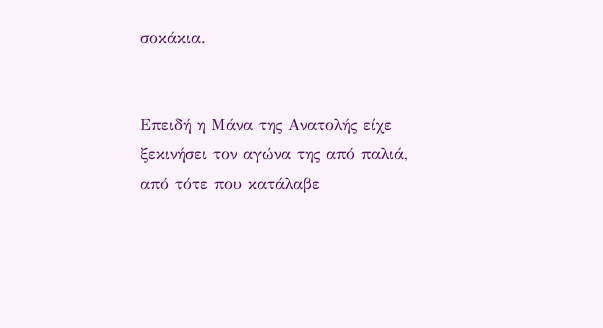σοκάκια.


Επειδή η Μάνα της Ανατολής είχε ξεκινήσει τον αγώνα της από παλιά, από τότε που κατάλαβε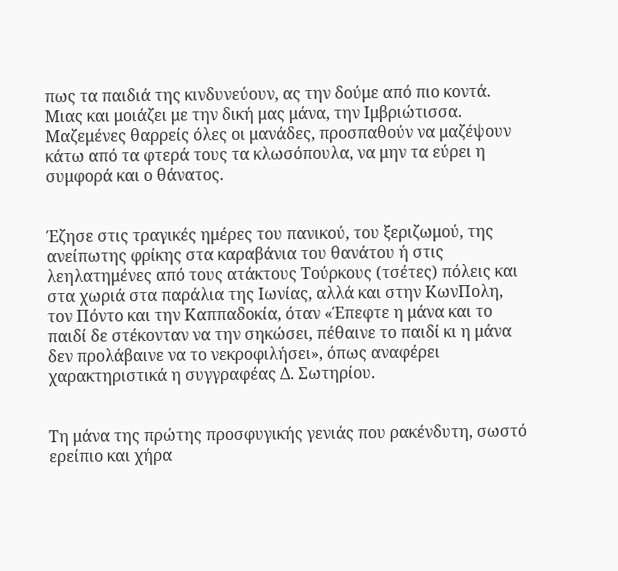πως τα παιδιά της κινδυνεύουν, ας την δούμε από πιο κοντά. Μιας και μοιάζει με την δική μας μάνα, την Ιμβριώτισσα. Μαζεμένες θαρρείς όλες οι μανάδες, προσπαθούν να μαζέψουν κάτω από τα φτερά τους τα κλωσόπουλα, να μην τα εύρει η συμφορά και ο θάνατος.


Έζησε στις τραγικές ημέρες του πανικού, του ξεριζωμού, της ανείπωτης φρίκης στα καραβάνια του θανάτου ή στις λεηλατημένες από τους ατάκτους Τούρκους (τσέτες) πόλεις και στα χωριά στα παράλια της Ιωνίας, αλλά και στην ΚωνΠολη, τον Πόντο και την Καππαδοκία, όταν «Έπεφτε η μάνα και το παιδί δε στέκονταν να την σηκώσει, πέθαινε το παιδί κι η μάνα δεν προλάβαινε να το νεκροφιλήσει», όπως αναφέρει χαρακτηριστικά η συγγραφέας Δ. Σωτηρίου.


Τη μάνα της πρώτης προσφυγικής γενιάς που ρακένδυτη, σωστό ερείπιο και χήρα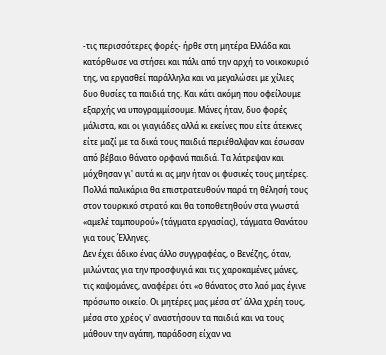-τις περισσότερες φορές- ήρθε στη μητέρα Ελλάδα και κατόρθωσε να στήσει και πάλι από την αρχή το νοικοκυριό της, να εργασθεί παράλληλα και να μεγαλώσει με χίλιες δυο θυσίες τα παιδιά της. Και κάτι ακόμη που οφείλουμε εξαρχής να υπογραμμίσουμε. Μάνες ήταν, δυο φορές μάλιστα, και οι γιαγιάδες αλλά κι εκείνες που είτε άτεκνες είτε μαζί με τα δικά τους παιδιά περιέθαλψαν και έσωσαν από βέβαιο θάνατο ορφανά παιδιά. Τα λάτρεψαν και μόχθησαν γι' αυτά κι ας μην ήταν οι φυσικές τους μητέρες.
Πολλά παλικάρια θα επιστρατευθούν παρά τη θέλησή τους στον τουρκικό στρατό και θα τοποθετηθούν στα γνωστά «αμελέ ταμπουρού» (τάγματα εργασίας), τάγματα Θανάτου για τους Έλληνες.
Δεν έχει άδικο ένας άλλο συγγραφέας, ο Βενέζης, όταν, μιλώντας για την προσφυγιά και τις χαροκαμένες μάνες, τις καψομάνες, αναφέρει ότι «ο θάνατος στο λαό μας έγινε πρόσωπο οικείο. Οι μητέρες μας μέσα στ' άλλα χρέη τους, μέσα στο χρέος ν' αναστήσουν τα παιδιά και να τους μάθουν την αγάπη, παράδοση είχαν να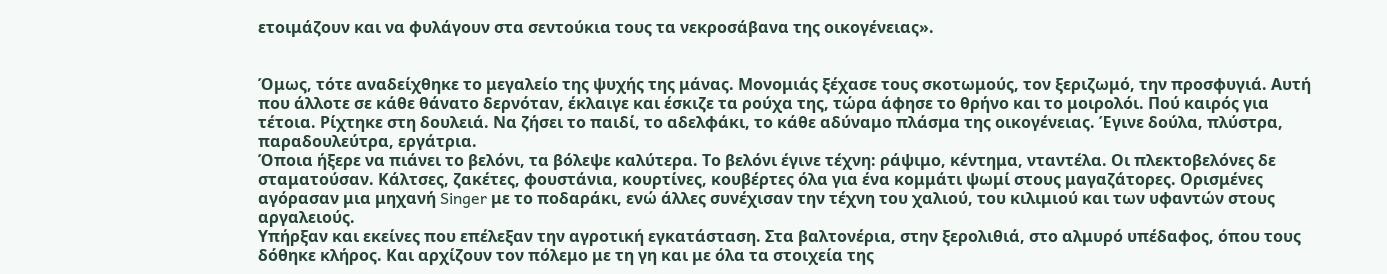ετοιμάζουν και να φυλάγουν στα σεντούκια τους τα νεκροσάβανα της οικογένειας».


Όμως, τότε αναδείχθηκε το μεγαλείο της ψυχής της μάνας. Μονομιάς ξέχασε τους σκοτωμούς, τον ξεριζωμό, την προσφυγιά. Αυτή που άλλοτε σε κάθε θάνατο δερνόταν, έκλαιγε και έσκιζε τα ρούχα της, τώρα άφησε το θρήνο και το μοιρολόι. Πού καιρός για τέτοια. Ρίχτηκε στη δουλειά. Να ζήσει το παιδί, το αδελφάκι, το κάθε αδύναμο πλάσμα της οικογένειας. Έγινε δούλα, πλύστρα, παραδουλεύτρα, εργάτρια.
Όποια ήξερε να πιάνει το βελόνι, τα βόλεψε καλύτερα. Το βελόνι έγινε τέχνη: ράψιμο, κέντημα, νταντέλα. Οι πλεκτοβελόνες δε σταματούσαν. Κάλτσες, ζακέτες, φουστάνια, κουρτίνες, κουβέρτες όλα για ένα κομμάτι ψωμί στους μαγαζάτορες. Ορισμένες αγόρασαν μια μηχανή Singer με το ποδαράκι, ενώ άλλες συνέχισαν την τέχνη του χαλιού, του κιλιμιού και των υφαντών στους αργαλειούς.
Υπήρξαν και εκείνες που επέλεξαν την αγροτική εγκατάσταση. Στα βαλτονέρια, στην ξερολιθιά, στο αλμυρό υπέδαφος, όπου τους δόθηκε κλήρος. Και αρχίζουν τον πόλεμο με τη γη και με όλα τα στοιχεία της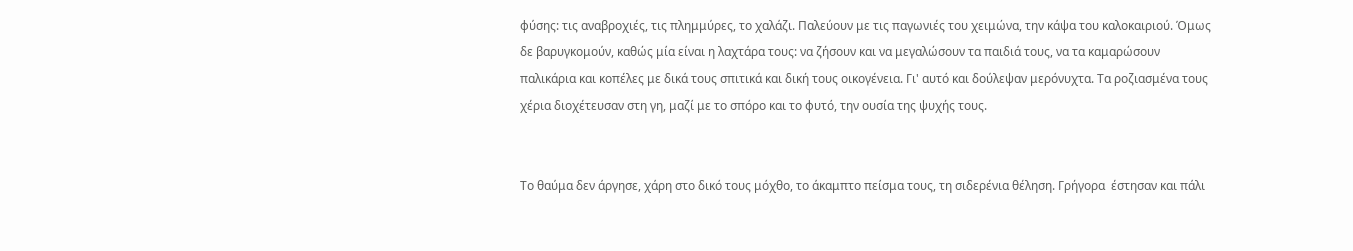φύσης: τις αναβροχιές, τις πλημμύρες, το χαλάζι. Παλεύουν με τις παγωνιές του χειμώνα, την κάψα του καλοκαιριού. Όμως δε βαρυγκομούν, καθώς μία είναι η λαχτάρα τους: να ζήσουν και να μεγαλώσουν τα παιδιά τους, να τα καμαρώσουν παλικάρια και κοπέλες με δικά τους σπιτικά και δική τους οικογένεια. Γι' αυτό και δούλεψαν μερόνυχτα. Τα ροζιασμένα τους χέρια διοχέτευσαν στη γη, μαζί με το σπόρο και το φυτό, την ουσία της ψυχής τους.


Το θαύμα δεν άργησε, χάρη στο δικό τους μόχθο, το άκαμπτο πείσμα τους, τη σιδερένια θέληση. Γρήγορα  έστησαν και πάλι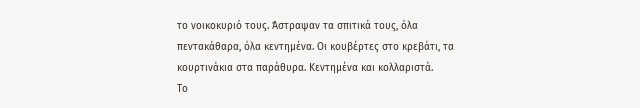το νοικοκυριό τους. Άστραψαν τα σπιτικά τους, όλα πεντακάθαρα, όλα κεντημένα. Οι κουβέρτες στο κρεβάτι, τα κουρτινάκια στα παράθυρα. Κεντημένα και κολλαριστά.
Το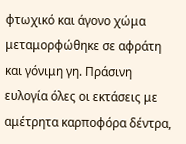φτωχικό και άγονο χώμα μεταμορφώθηκε σε αφράτη και γόνιμη γη. Πράσινη ευλογία όλες οι εκτάσεις με αμέτρητα καρποφόρα δέντρα,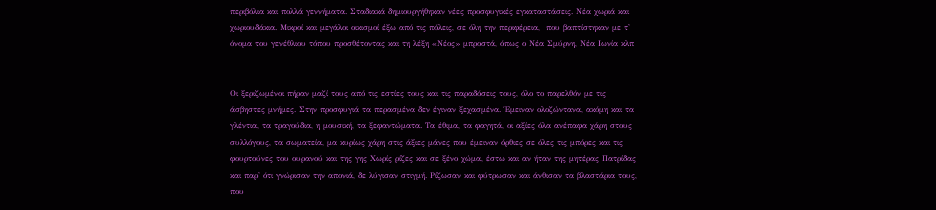περιβόλια και πολλά γεννήματα. Σταδιακά δημιουργήθηκαν νέες προσφυγικές εγκαταστάσεις. Νέα χωριά και χωριουδάκια. Μικροί και μεγάλοι οικισμοί έξω από τις πόλεις, σε όλη την περιφέρεια,  που βαπτίστηκαν με τ' όνομα του γενέθλιου τόπου προσθέτοντας και τη λέξη «Νέος» μπροστά, όπως ο Νέα Σμύρνη, Νέα Ιωνία κλπ


Οι ξεριζωμένοι πήραν μαζί τους από τις εστίες τους και τις παραδόσεις τους, όλο το παρελθόν με τις άσβηστες μνήμες. Στην προσφυγιά τα περασμένα δεν έγιναν ξεχασμένα. Έμειναν ολοζώντανα, ακόμη και τα γλέντια, τα τραγούδια, η μουσική, τα ξεφαντώματα. Τα έθιμα, τα φαγητά, οι αξίες όλα ανέπαφα χάρη στους συλλόγους, τα σωματεία, μα κυρίως χάρη στις άξιες μάνες που έμειναν όρθιες σε όλες τις μπόρες και τις φουρτούνες του ουρανού και της γης Χωρίς ρίζες και σε ξένο χώμα, έστω και αν ήταν της μητέρας Πατρίδας και παρ' ότι γνώρισαν την απονιά, δε λύγισαν στιγμή. Ρίζωσαν και φύτρωσαν και άνθισαν τα βλαστάρια τους, που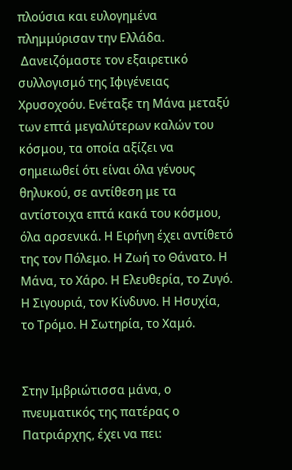πλούσια και ευλογημένα πλημμύρισαν την Ελλάδα.
 Δανειζόμαστε τον εξαιρετικό συλλογισμό της Ιφιγένειας Χρυσοχοόυ. Ενέταξε τη Μάνα μεταξύ των επτά μεγαλύτερων καλών του κόσμου, τα οποία αξίζει να σημειωθεί ότι είναι όλα γένους θηλυκού, σε αντίθεση με τα αντίστοιχα επτά κακά του κόσμου, όλα αρσενικά. Η Ειρήνη έχει αντίθετό της τον Πόλεμο. Η Ζωή το Θάνατο. Η Μάνα, το Χάρο. Η Ελευθερία, το Ζυγό. Η Σιγουριά, τον Κίνδυνο. Η Ησυχία, το Τρόμο. Η Σωτηρία, το Χαμό.


Στην Ιμβριώτισσα μάνα, ο πνευματικός της πατέρας ο Πατριάρχης, έχει να πει: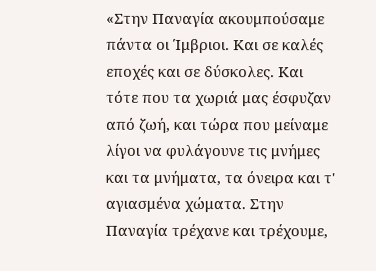«Στην Παναγία ακουμπούσαμε πάντα οι Ίμβριοι. Και σε καλές εποχές και σε δύσκολες. Και τότε που τα χωριά μας έσφυζαν από ζωή, και τώρα που μείναμε λίγοι να φυλάγουνε τις μνήμες και τα μνήματα, τα όνειρα και τ' αγιασμένα χώματα. Στην Παναγία τρέχανε και τρέχουμε,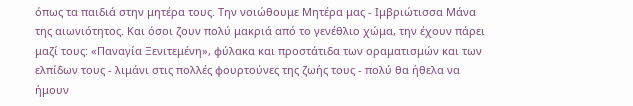όπως τα παιδιά στην μητέρα τους. Την νοιώθουμε Μητέρα μας - Ιμβριώτισσα Μάνα της αιωνιότητος. Και όσοι ζουν πολύ μακριά από το γενέθλιο χώμα, την έχουν πάρει μαζί τους: «Παναγία Ξενιτεμένη», φύλακα και προστάτιδα των οραματισμών και των ελπίδων τους - λιμάνι στις πολλές φουρτούνες της ζωής τους - πολύ θα ήθελα να ήμουν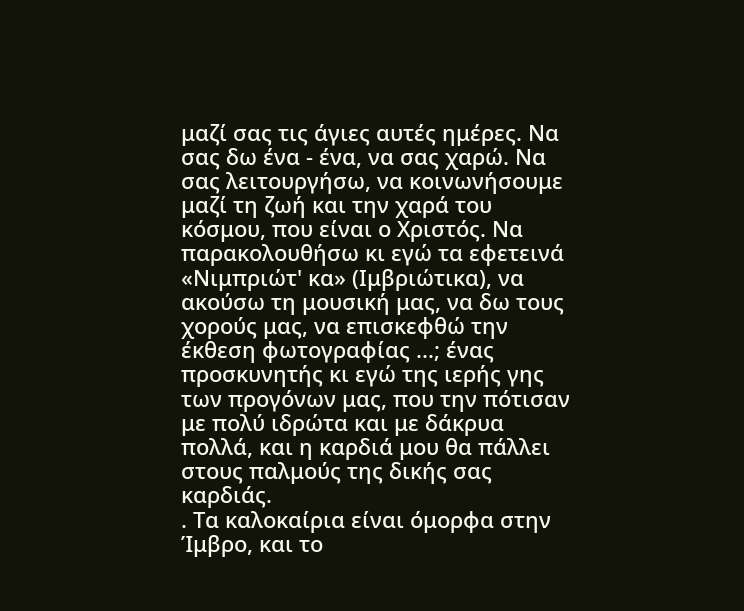μαζί σας τις άγιες αυτές ημέρες. Να σας δω ένα - ένα, να σας χαρώ. Να σας λειτουργήσω, να κοινωνήσουμε μαζί τη ζωή και την χαρά του κόσμου, που είναι ο Χριστός. Να παρακολουθήσω κι εγώ τα εφετεινά «Νιμπριώτ' κα» (Ιμβριώτικα), να ακούσω τη μουσική μας, να δω τους χορούς μας, να επισκεφθώ την έκθεση φωτογραφίας ...; ένας προσκυνητής κι εγώ της ιερής γης των προγόνων μας, που την πότισαν με πολύ ιδρώτα και με δάκρυα πολλά, και η καρδιά μου θα πάλλει στους παλμούς της δικής σας καρδιάς.
. Τα καλοκαίρια είναι όμορφα στην Ίμβρο, και το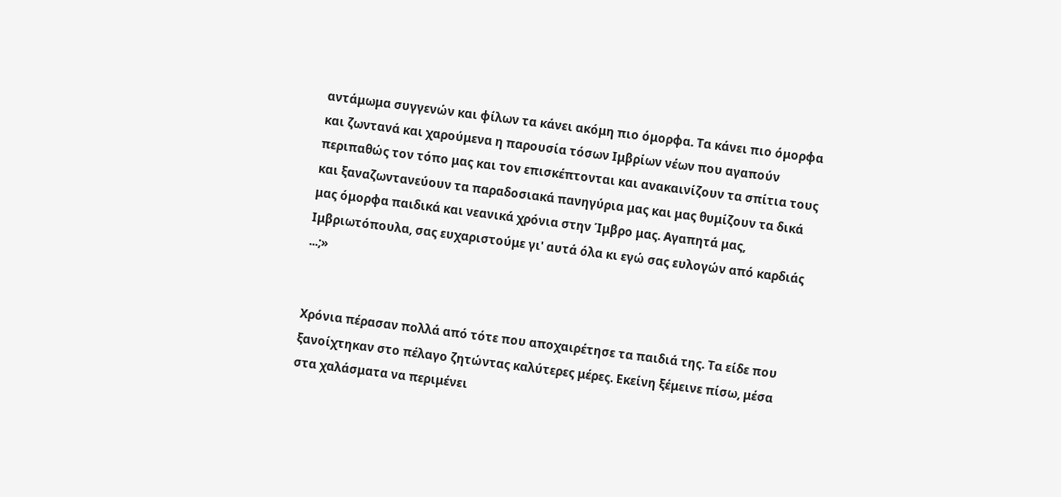αντάμωμα συγγενών και φίλων τα κάνει ακόμη πιο όμορφα. Τα κάνει πιο όμορφα και ζωντανά και χαρούμενα η παρουσία τόσων Ιμβρίων νέων που αγαπούν περιπαθώς τον τόπο μας και τον επισκέπτονται και ανακαινίζουν τα σπίτια τους και ξαναζωντανεύουν τα παραδοσιακά πανηγύρια μας και μας θυμίζουν τα δικά μας όμορφα παιδικά και νεανικά χρόνια στην Ίμβρο μας. Αγαπητά μας, Ιμβριωτόπουλα, σας ευχαριστούμε γι' αυτά όλα κι εγώ σας ευλογών από καρδιάς ...;»


Χρόνια πέρασαν πολλά από τότε που αποχαιρέτησε τα παιδιά της. Τα είδε που ξανοίχτηκαν στο πέλαγο ζητώντας καλύτερες μέρες. Εκείνη ξέμεινε πίσω, μέσα στα χαλάσματα να περιμένει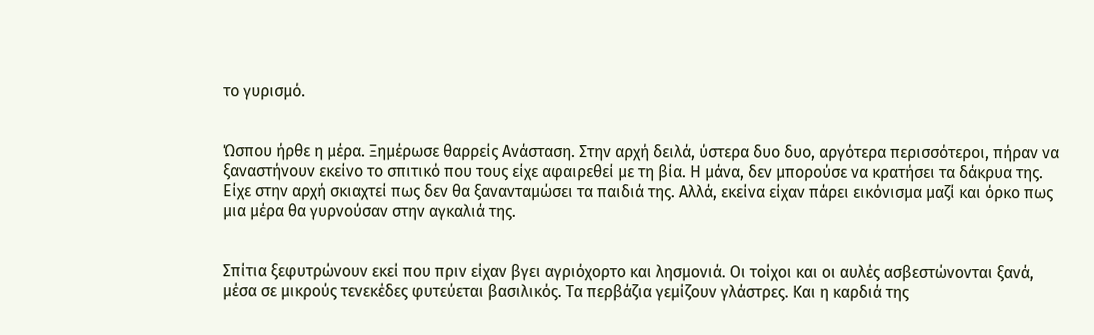το γυρισμό.


Ώσπου ήρθε η μέρα. Ξημέρωσε θαρρείς Ανάσταση. Στην αρχή δειλά, ύστερα δυο δυο, αργότερα περισσότεροι, πήραν να ξαναστήνουν εκείνο το σπιτικό που τους είχε αφαιρεθεί με τη βία. Η μάνα, δεν μπορούσε να κρατήσει τα δάκρυα της. Είχε στην αρχή σκιαχτεί πως δεν θα ξανανταμώσει τα παιδιά της. Αλλά, εκείνα είχαν πάρει εικόνισμα μαζί και όρκο πως μια μέρα θα γυρνούσαν στην αγκαλιά της.


Σπίτια ξεφυτρώνουν εκεί που πριν είχαν βγει αγριόχορτο και λησμονιά. Οι τοίχοι και οι αυλές ασβεστώνονται ξανά, μέσα σε μικρούς τενεκέδες φυτεύεται βασιλικός. Τα περβάζια γεμίζουν γλάστρες. Και η καρδιά της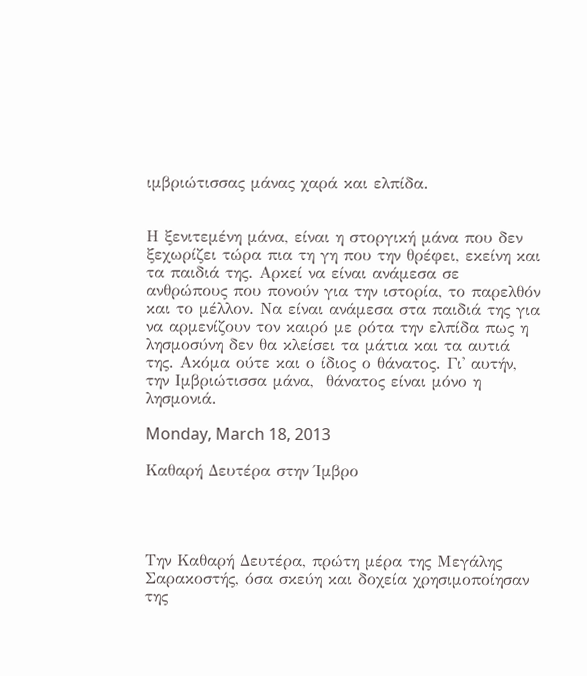ιμβριώτισσας μάνας χαρά και ελπίδα.


Η ξενιτεμένη μάνα, είναι η στοργική μάνα που δεν ξεχωρίζει τώρα πια τη γη που την θρέφει, εκείνη και τα παιδιά της. Αρκεί να είναι ανάμεσα σε ανθρώπους που πονούν για την ιστορία, το παρελθόν και το μέλλον. Να είναι ανάμεσα στα παιδιά της για να αρμενίζουν τον καιρό με ρότα την ελπίδα πως η λησμοσύνη δεν θα κλείσει τα μάτια και τα αυτιά της. Ακόμα ούτε και ο ίδιος ο θάνατος. Γι' αυτήν, την Ιμβριώτισσα μάνα,  θάνατος είναι μόνο η λησμονιά.

Monday, March 18, 2013

Καθαρή Δευτέρα στην Ίμβρο




Την Καθαρή Δευτέρα, πρώτη μέρα της Μεγάλης Σαρακοστής, όσα σκεύη και δοχεία χρησιμοποίησαν της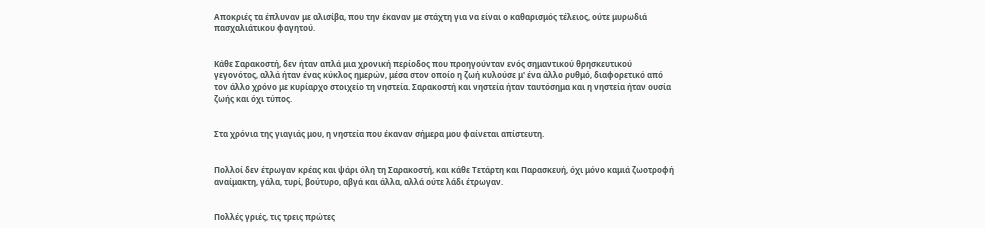Αποκριές τα έπλυναν με αλισίβα, που την έκαναν με στάχτη για να είναι ο καθαρισμός τέλειος, ούτε μυρωδιά πασχαλιάτικου φαγητού.


Κάθε Σαρακοστή, δεν ήταν απλά μια χρονική περίοδος που προηγούνταν ενός σημαντικού θρησκευτικού γεγονότος, αλλά ήταν ένας κύκλος ημερών, μέσα στον οποίο η ζωή κυλούσε μ' ένα άλλο ρυθμό, διαφορετικό από τον άλλο χρόνο με κυρίαρχο στοιχείο τη νηστεία. Σαρακοστή και νηστεία ήταν ταυτόσημα και η νηστεία ήταν ουσία ζωής και όχι τύπος.


Στα χρόνια της γιαγιάς μου, η νηστεία που έκαναν σήμερα μου φαίνεται απίστευτη.


Πολλοί δεν έτρωγαν κρέας και ψάρι όλη τη Σαρακοστή, και κάθε Τετάρτη και Παρασκευή, όχι μόνο καμιά ζωοτροφή αναίμακτη, γάλα, τυρί, βούτυρο, αβγά και άλλα, αλλά ούτε λάδι έτρωγαν.


Πολλές γριές, τις τρεις πρώτες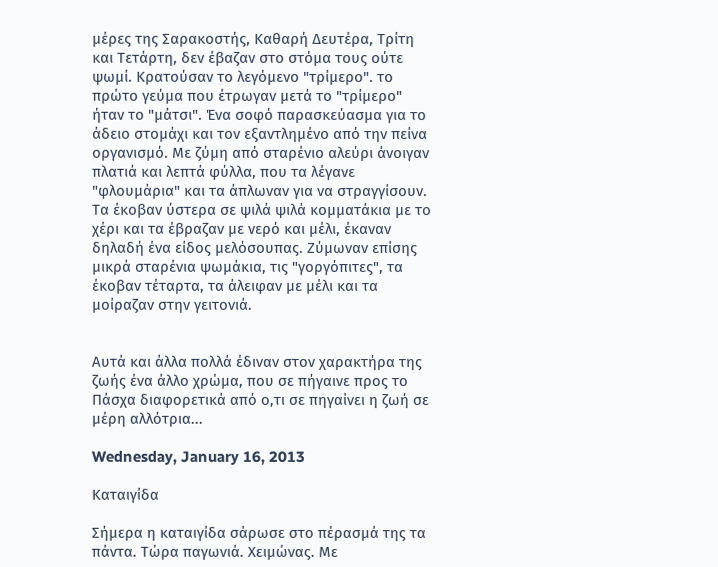μέρες της Σαρακοστής, Καθαρή Δευτέρα, Τρίτη και Τετάρτη, δεν έβαζαν στο στόμα τους ούτε ψωμί. Κρατούσαν το λεγόμενο "τρίμερο". το πρώτο γεύμα που έτρωγαν μετά το "τρίμερο" ήταν το "μάτσι". Ένα σοφό παρασκεύασμα για το άδειο στομάχι και τον εξαντλημένο από την πείνα οργανισμό. Με ζύμη από σταρένιο αλεύρι άνοιγαν πλατιά και λεπτά φύλλα, που τα λέγανε "φλουμάρια" και τα άπλωναν για να στραγγίσουν. Τα έκοβαν ύστερα σε ψιλά ψιλά κομματάκια με το χέρι και τα έβραζαν με νερό και μέλι, έκαναν δηλαδή ένα είδος μελόσουπας. Ζύμωναν επίσης μικρά σταρένια ψωμάκια, τις "γοργόπιτες", τα έκοβαν τέταρτα, τα άλειφαν με μέλι και τα μοίραζαν στην γειτονιά.


Αυτά και άλλα πολλά έδιναν στον χαρακτήρα της ζωής ένα άλλο χρώμα, που σε πήγαινε προς το Πάσχα διαφορετικά από ο,τι σε πηγαίνει η ζωή σε μέρη αλλότρια...

Wednesday, January 16, 2013

Καταιγίδα

Σήμερα η καταιγίδα σάρωσε στο πέρασμά της τα πάντα. Τώρα παγωνιά. Χειμώνας. Με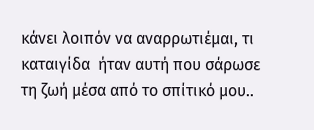κάνει λοιπόν να αναρρωτιέμαι, τι καταιγίδα  ήταν αυτή που σάρωσε τη ζωή μέσα από το σπίτικό μου..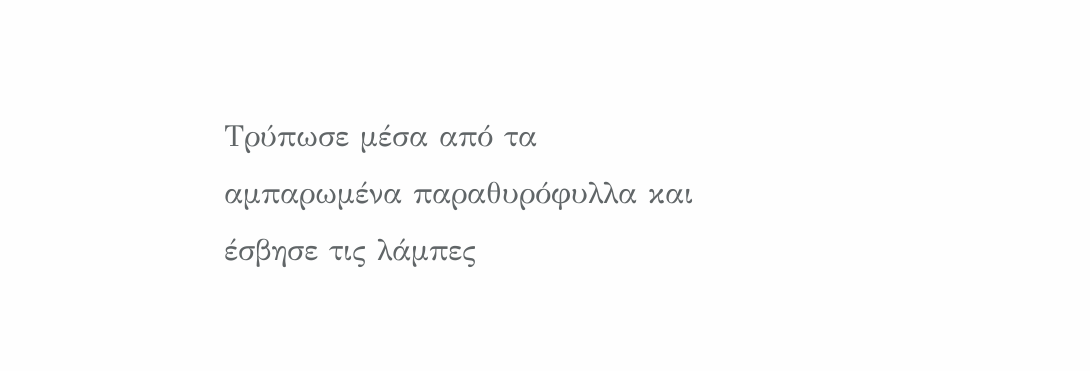Τρύπωσε μέσα από τα αμπαρωμένα παραθυρόφυλλα και έσβησε τις λάμπες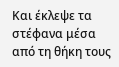Και έκλεψε τα στέφανα μέσα από τη θήκη τους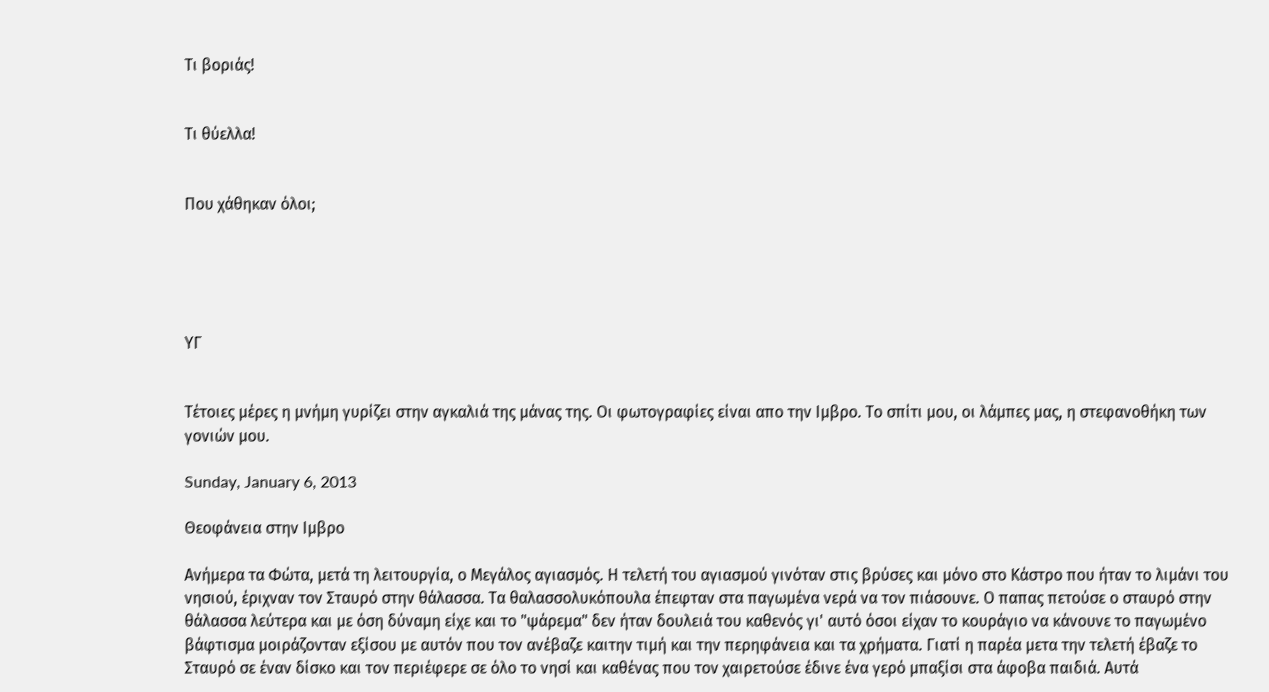Τι βοριάς!


Τι θύελλα!


Που χάθηκαν όλοι;





ΥΓ


Τέτοιες μέρες η μνήμη γυρίζει στην αγκαλιά της μάνας της. Οι φωτογραφίες είναι απο την Ιμβρο. Το σπίτι μου, οι λάμπες μας, η στεφανοθήκη των γονιών μου.

Sunday, January 6, 2013

Θεοφάνεια στην Ιμβρο

Ανήμερα τα Φώτα, μετά τη λειτουργία, ο Μεγάλος αγιασμός. Η τελετή του αγιασμού γινόταν στις βρύσες και μόνο στο Κάστρο που ήταν το λιμάνι του νησιού, έριχναν τον Σταυρό στην θάλασσα. Τα θαλασσολυκόπουλα έπεφταν στα παγωμένα νερά να τον πιάσουνε. Ο παπας πετούσε ο σταυρό στην θάλασσα λεύτερα και με όση δύναμη είχε και το "ψάρεμα" δεν ήταν δουλειά του καθενός γι' αυτό όσοι είχαν το κουράγιο να κάνουνε το παγωμένο βάφτισμα μοιράζονταν εξίσου με αυτόν που τον ανέβαζε καιτην τιμή και την περηφάνεια και τα χρήματα. Γιατί η παρέα μετα την τελετή έβαζε το Σταυρό σε έναν δίσκο και τον περιέφερε σε όλο το νησί και καθένας που τον χαιρετούσε έδινε ένα γερό μπαξίσι στα άφοβα παιδιά. Αυτά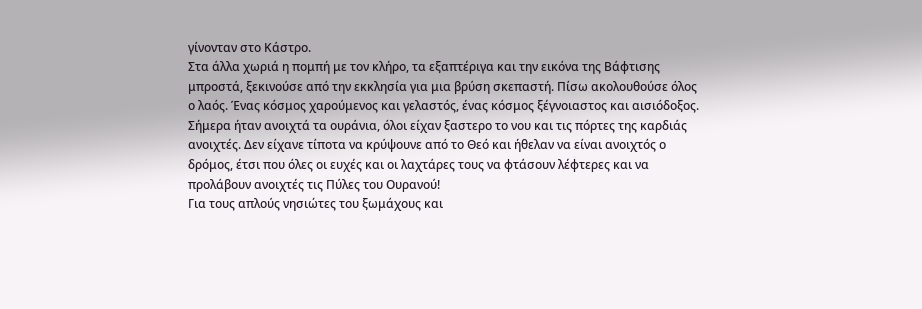γίνονταν στο Κάστρο.
Στα άλλα χωριά η πομπή με τον κλήρο, τα εξαπτέριγα και την εικόνα της Βάφτισης μπροστά, ξεκινούσε από την εκκλησία για μια βρύση σκεπαστή. Πίσω ακολουθούσε όλος ο λαός. Ένας κόσμος χαρούμενος και γελαστός, ένας κόσμος ξέγνοιαστος και αισιόδοξος.
Σήμερα ήταν ανοιχτά τα ουράνια, όλοι είχαν ξαστερο το νου και τις πόρτες της καρδιάς ανοιχτές. Δεν είχανε τίποτα να κρύψουνε από το Θεό και ήθελαν να είναι ανοιχτός ο δρόμος, έτσι που όλες οι ευχές και οι λαχτάρες τους να φτάσουν λέφτερες και να προλάβουν ανοιχτές τις Πύλες του Ουρανού!
Για τους απλούς νησιώτες του ξωμάχους και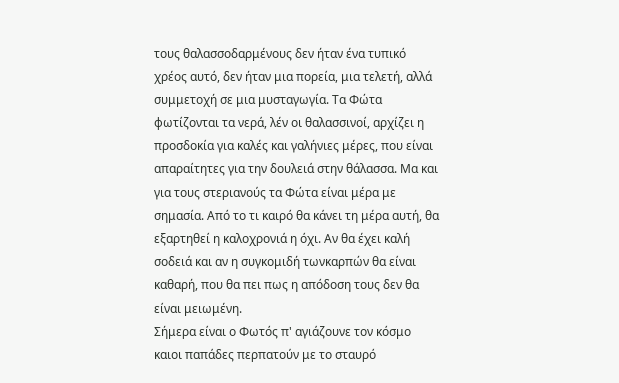τους θαλασσοδαρμένους δεν ήταν ένα τυπικό χρέος αυτό, δεν ήταν μια πορεία, μια τελετή, αλλά συμμετοχή σε μια μυσταγωγία. Τα Φώτα φωτίζονται τα νερά, λέν οι θαλασσινοί, αρχίζει η προσδοκία για καλές και γαλήνιες μέρες, που είναι απαραίτητες για την δουλειά στην θάλασσα. Μα και για τους στεριανούς τα Φώτα είναι μέρα με σημασία. Από το τι καιρό θα κάνει τη μέρα αυτή, θα εξαρτηθεί η καλοχρονιά η όχι. Αν θα έχει καλή σοδειά και αν η συγκομιδή τωνκαρπών θα είναι καθαρή, που θα πει πως η απόδοση τους δεν θα είναι μειωμένη.
Σήμερα είναι ο Φωτός π' αγιάζουνε τον κόσμο
καιοι παπάδες περπατούν με το σταυρό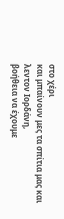στο χέρι
και μπαίνουν μες τα σπίτια μας και λεντον Ιορδάνη,
βοήθεια να έχουμε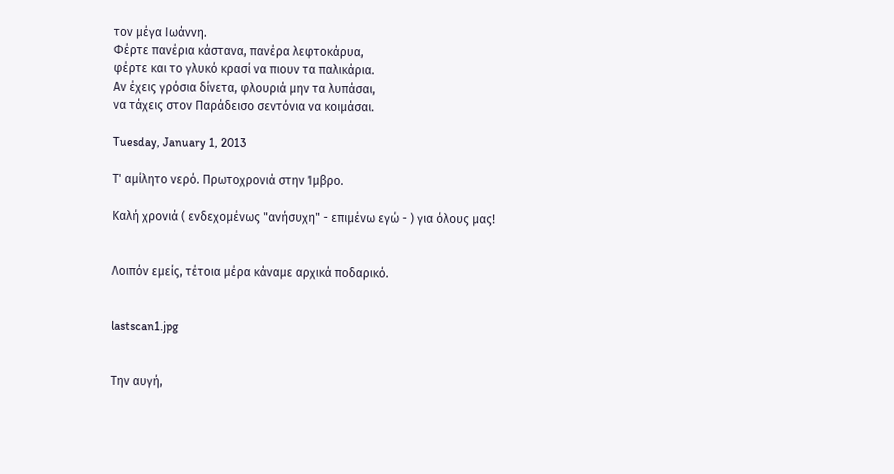τον μέγα Ιωάννη.
Φέρτε πανέρια κάστανα, πανέρα λεφτοκάρυα,
φέρτε και το γλυκό κρασί να πιουν τα παλικάρια.
Αν έχεις γρόσια δίνετα, φλουριά μην τα λυπάσαι,
να τάχεις στον Παράδεισο σεντόνια να κοιμάσαι.

Tuesday, January 1, 2013

Τ' αμίλητο νερό. Πρωτοχρονιά στην Ίμβρο.

Καλή χρονιά ( ενδεχομένως "ανήσυχη" - επιμένω εγώ - ) για όλους μας!


Λοιπόν εμείς, τέτοια μέρα κάναμε αρχικά ποδαρικό.


lastscan1.jpg


Την αυγή,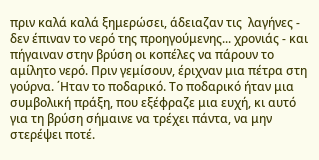πριν καλά καλά ξημερώσει, άδειαζαν τις  λαγήνες - δεν έπιναν το νερό της προηγούμενης... χρονιάς - και πήγαιναν στην βρύση οι κοπέλες να πάρουν το αμίλητο νερό. Πριν γεμίσουν, έριχναν μια πέτρα στη γούρνα. ΄Ηταν το ποδαρικό. Το ποδαρικό ήταν μια συμβολική πράξη, που εξέφραζε μια ευχή, κι αυτό για τη βρύση σήμαινε να τρέχει πάντα, να μην στερέψει ποτέ.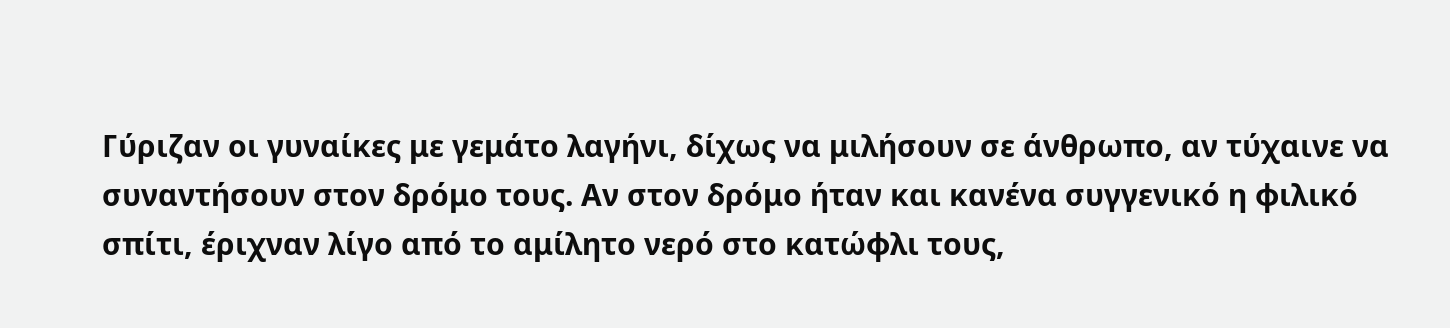Γύριζαν οι γυναίκες με γεμάτο λαγήνι, δίχως να μιλήσουν σε άνθρωπο, αν τύχαινε να συναντήσουν στον δρόμο τους. Αν στον δρόμο ήταν και κανένα συγγενικό η φιλικό σπίτι, έριχναν λίγο από το αμίλητο νερό στο κατώφλι τους,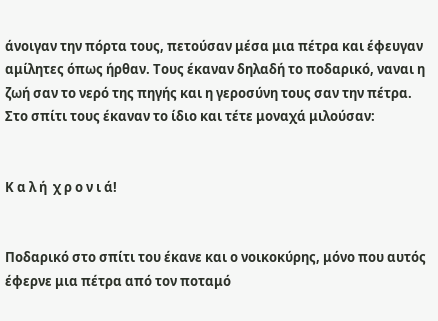άνοιγαν την πόρτα τους, πετούσαν μέσα μια πέτρα και έφευγαν αμίλητες όπως ήρθαν. Τους έκαναν δηλαδή το ποδαρικό, ναναι η ζωή σαν το νερό της πηγής και η γεροσύνη τους σαν την πέτρα. Στο σπίτι τους έκαναν το ίδιο και τέτε μοναχά μιλούσαν:


Κ α λ ή  χ ρ ο ν ι ά!


Ποδαρικό στο σπίτι του έκανε και ο νοικοκύρης, μόνο που αυτός έφερνε μια πέτρα από τον ποταμό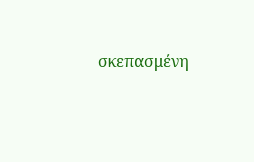σκεπασμένη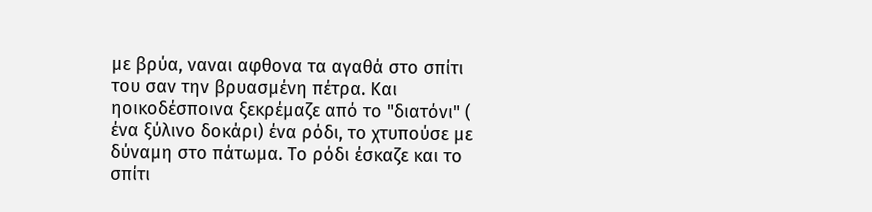με βρύα, ναναι αφθονα τα αγαθά στο σπίτι του σαν την βρυασμένη πέτρα. Και ηοικοδέσποινα ξεκρέμαζε από το "διατόνι" ( ένα ξύλινο δοκάρι) ένα ρόδι, το χτυπούσε με δύναμη στο πάτωμα. Το ρόδι έσκαζε και το σπίτι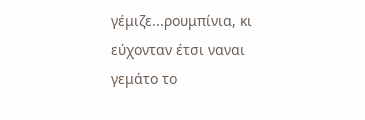γέμιζε...ρουμπίνια, κι εύχονταν έτσι ναναι γεμάτο το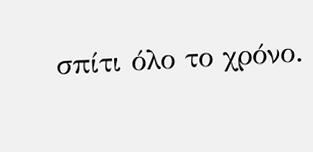σπίτι όλο το χρόνο.